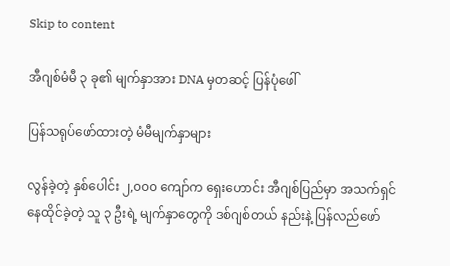Skip to content

အီဂျစ်မံမီ ၃ ခု၏ မျက်နှာအား DNA မှတဆင့် ပြန်ပုံဖေါ်

ပြန်သရုပ်ဖော်ထားတဲ့ မံမီမျက်နှာများ

လွန်ခဲ့တဲ့ နှစ်ပေါင်း ၂,၀၀၀ ကျော်က ရှေးဟောင်း အီဂျစ်ပြည်မှာ အသက်ရှင် နေထိုင်ခဲ့တဲ့ သူ ၃ ဦးရဲ့ မျက်နှာတွေကို ဒစ်ဂျစ်တယ် နည်းနဲ့ ပြန်လည်ဖော်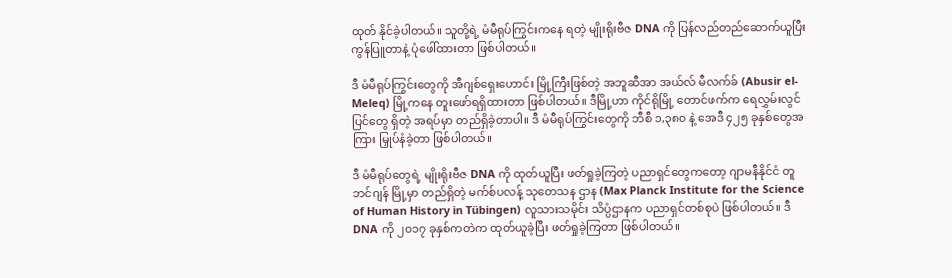ထုတ် နိုင်ခဲ့ပါတယ်။ သူတို့ရဲ့ မံမီရုပ်ကြွင်းကနေ ရတဲ့ မျိုးရိုးဗီဇ DNA ကို ပြန်လည်တည်ဆောက်ယူပြီး ကွန်ပြူတာနဲ့ ပုံဖေါ်ထားတာ ဖြစ်ပါတယ်။

ဒီ မံမီရုပ်ကြွင်းတွေကို အီဂျစ်ရှေးဟောင်း မြို့ကြီးဖြစ်တဲ့ အဘူဆီအာ အယ်လ် မီလက်ခ် (Abusir el-Meleq) မြို့ကနေ တူးဖော်ရရှိထားတာ ဖြစ်ပါတယ်။ ဒီမြို့ဟာ ကိုင်ရိုမြို့ တောင်ဖက်က ရေလွှမ်းလွင်ပြင်တွေ ရှိတဲ့ အရပ်မှာ တည်ရှိခဲ့တာပါ။ ဒီ မံမီရုပ်ကြွင်းတွေကို ဘီစီ ၁,၃၈၀ နဲ့ အေဒီ ၄၂၅ ခုနှစ်တွေအကြား မြှုပ်နံခဲ့တာ ဖြစ်ပါတယ်။

ဒီ မံမီရုပ်တွေရဲ့ မျိုးရိုးဗီဇ DNA ကို ထုတ်ယူပြီး ဖတ်ရှုခဲ့ကြတဲ့ ပညာရှင်တွေကတော့ ဂျာမနီနိုင်ငံ တူဘင်ဂျန် မြို့မှာ တည်ရှိတဲ့ မက်စ်ပလန့် သုတေသန ဌာန (Max Planck Institute for the Science of Human History in Tübingen) လူသားသမိုင်း သိပ္ပံဌာနက ပညာရှင်တစ်စုပဲ ဖြစ်ပါတယ်။ ဒီ DNA ကို ၂၀၁၇ ခုနှစ်ကတဲက ထုတ်ယူခဲ့ပြီး ဖတ်ရှုခဲ့ကြတာ ဖြစ်ပါတယ်။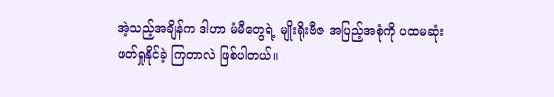အဲ့သည့်အချိန်က ဒါဟာ မံမီတွေရဲ့ မျိုးရိုးဗီဇ အပြည့်အစုံကို ပထမဆုံး ဖတ်ရှုနိုင်ခဲ့ ကြတာလဲ ဖြစ်ပါတယ်။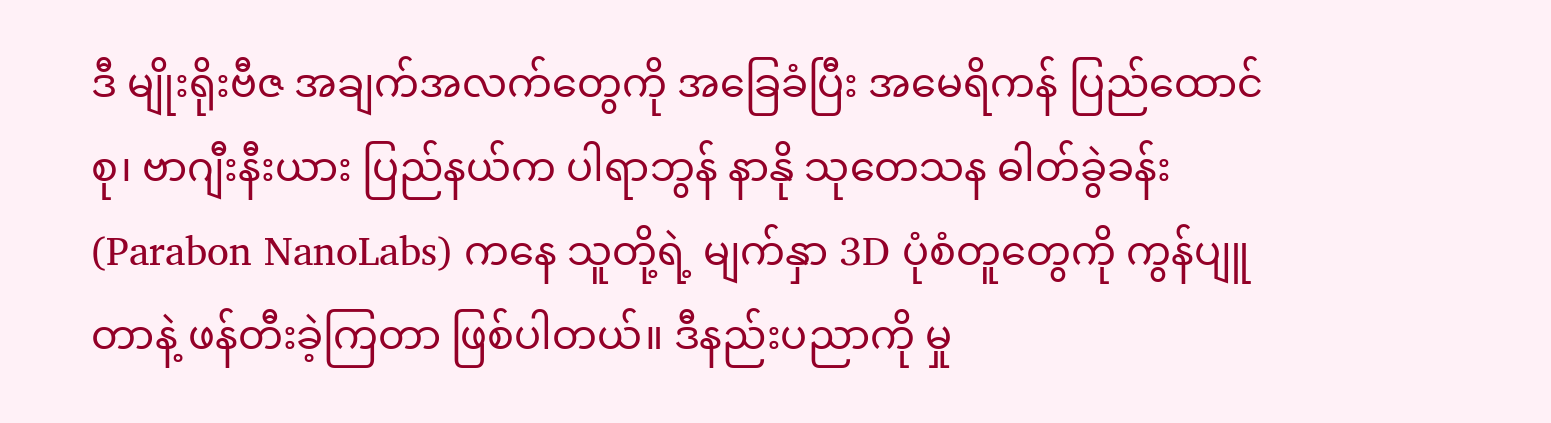ဒီ မျိုးရိုးဗီဇ အချက်အလက်တွေကို အခြေခံပြီး အမေရိကန် ပြည်ထောင်စု၊ ဗာဂျီးနီးယား ပြည်နယ်က ပါရာဘွန် နာနို သုတေသန ဓါတ်ခွဲခန်း (Parabon NanoLabs) ကနေ သူတို့ရဲ့ မျက်နှာ 3D ပုံစံတူတွေကို ကွန်ပျူတာနဲ့ ဖန်တီးခဲ့ကြတာ ဖြစ်ပါတယ်။ ဒီနည်းပညာကို မှု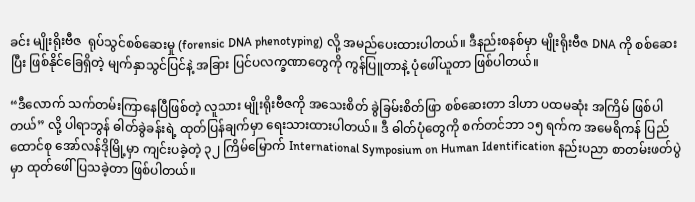ခင်း မျိုးရိုးဗီဇ  ရုပ်သွင်စစ်ဆေးမှု (forensic DNA phenotyping) လို့ အမည်ပေးထားပါတယ်။ ဒီနည်းစနစ်မှာ မျိုးရိုးဗီဇ DNA ကို စစ်ဆေးပြီး ဖြစ်နိုင်ခြေရှိတဲ့ မျက်နှာသွင်ပြင်နဲ့ အခြား ပြင်ပလက္ခဏာတွေကို ကွန်ပြူတာနဲ့ ပုံဖေါ်ယူတာ ဖြစ်ပါတယ်။

“ဒီလောက် သက်တမ်းကြာနေပြီဖြစ်တဲ့ လူသား မျိုးရိုးဗီဇကို အသေးစိတ် ခွဲခြမ်းစိတ်ဖြာ စစ်ဆေးတာ ဒါဟာ ပထမဆုံး အကြိမ် ဖြစ်ပါတယ်” လို့ ပါရာဘွန် ဓါတ်ခွဲခန်းရဲ့ ထုတ်ပြန်ချက်မှာ ရေးသားထားပါတယ်။ ဒီ ဓါတ်ပုံတွေကို စက်တင်ဘာ ၁၅ ရက်က အမေရိကန် ပြည်ထောင်စု အော်လန်ဒိုမြို့မှာ ကျင်းပခဲ့တဲ့ ၃၂ ကြိမ်မြောက် International Symposium on Human Identification နည်းပညာ စာတမ်းဖတ်ပွဲမှာ ထုတ်ဖေါ်ပြသခဲ့တာ ဖြစ်ပါတယ်။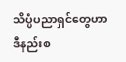သိပ္ပံပညာရှင်တွေဟာ ဒီနည်းစ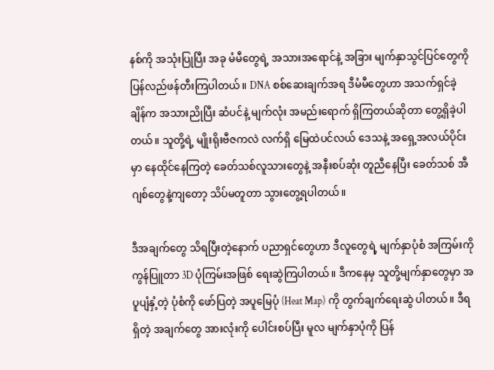နစ်ကို အသုံးပြုပြီး အခု မံမီတွေရဲ့ အသားအရောင်နဲ့ အခြား မျက်နှာသွင်ပြင်တွေကို ပြန်လည်ဖန်တီးကြပါတယ်။ DNA စစ်ဆေးချက်အရ ဒီမံမီတွေဟာ အသက်ရှင်ခဲ့ချိန်က အသားညိုပြီး ဆံပင်နဲ့ မျက်လုံး အမည်းရောက် ရှိကြတယ်ဆိုတာ တွေ့ရှိခဲ့ပါတယ်။ သူတို့ရဲ့ မျိုးရိုးဗီဇကလဲ လက်ရှိ မြေထဲပင်လယ် ဒေသနဲ့ အရှေ့အလယ်ပိုင်းမှာ နေထိုင်နေကြတဲ့ ခေတ်သစ်လူသားတွေနဲ့ အနီးစပ်ဆုံး တူညီနေပြီး ခေတ်သစ် အီဂျစ်တွေနဲ့ကျတော့ သိပ်မတူတာ သွားတွေ့ရပါတယ်။

ဒီအချက်တွေ သိရပြီးတဲ့နောက် ပညာရှင်တွေဟာ ဒီလူတွေရဲ့ မျက်နှာပုံစံ အကြမ်းကို ကွန်ပြူတာ 3D ပုံကြမ်းအဖြစ် ရေးဆွဲကြပါတယ်။ ဒီကနေမှ သူတို့မျက်နှာတွေမှာ အပူပျံနှံ့တဲ့ ပုံစံကို ဖော်ပြတဲ့ အပူမြေပုံ (Heat Map) ကို တွက်ချက်ရေးဆွဲ ပါတယ်။ ဒီရရှိတဲ့ အချက်တွေ အားလုံးကို ပေါင်းစပ်ပြီး မူလ မျက်နှာပုံကို ပြန်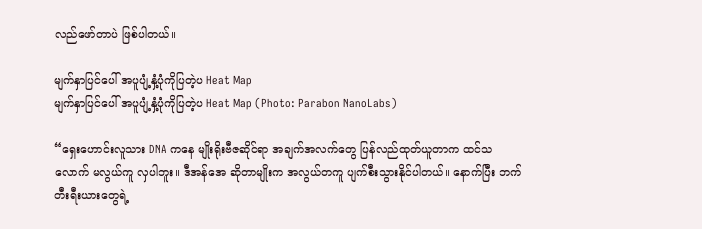လည်ဖော်တာပဲ ဖြစ်ပါတယ်။

မျက်နှာပြင်ပေါ် အပူပျံ့နှံ့ပုံကိုပြတဲ့ပ Heat Map
မျက်နှာပြင်ပေါ် အပူပျံ့နှံ့ပုံကိုပြတဲ့ပ Heat Map (Photo: Parabon NanoLabs)

“ရှေးဟောင်းလူသား DNA ကနေ မျိုးရိုးဗီဇဆိုင်ရာ အချက်အလက်တွေ ပြန်လည်ထုတ်ယူတာက ထင်သလောက် မလွယ်ကူ လှပါဘူး။ ဒီအန်အေ ဆိုတာမျိုးက အလွယ်တကူ ပျက်စီးသွားနိုင်ပါတယ်။ နောက်ပြီး ဘက်တီးရီးယားတွေရဲ့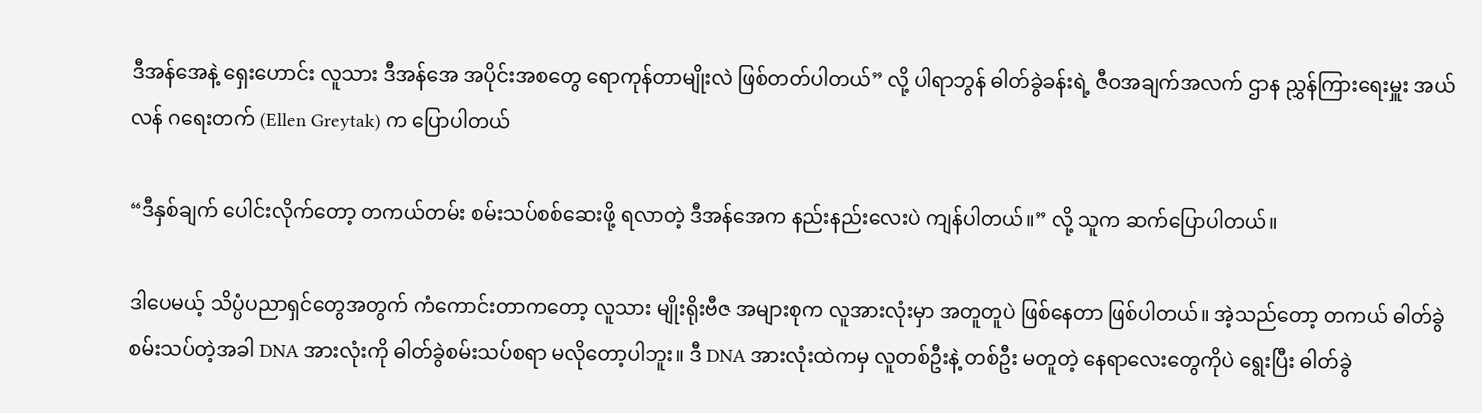ဒီအန်အေနဲ့ ရှေးဟောင်း လူသား ဒီအန်အေ အပိုင်းအစတွေ ရောကုန်တာမျိုးလဲ ဖြစ်တတ်ပါတယ်” လို့ ပါရာဘွန် ဓါတ်ခွဲခန်းရဲ့ ဇီဝအချက်အလက် ဌာန ညွှန်ကြားရေးမှူး အယ်လန် ဂရေးတက် (Ellen Greytak) က ပြောပါတယ်

“ဒီနှစ်ချက် ပေါင်းလိုက်တော့ တကယ်တမ်း စမ်းသပ်စစ်ဆေးဖို့ ရလာတဲ့ ဒီအန်အေက နည်းနည်းလေးပဲ ကျန်ပါတယ်။” လို့ သူက ဆက်ပြောပါတယ်။

ဒါပေမယ့် သိပ္ပံပညာရှင်တွေအတွက် ကံကောင်းတာကတော့ လူသား မျိုးရိုးဗီဇ အများစုက လူအားလုံးမှာ အတူတူပဲ ဖြစ်နေတာ ဖြစ်ပါတယ်။ အဲ့သည်တော့ တကယ် ဓါတ်ခွဲစမ်းသပ်တဲ့အခါ DNA အားလုံးကို ဓါတ်ခွဲစမ်းသပ်စရာ မလိုတော့ပါဘူး။ ဒီ DNA အားလုံးထဲကမှ လူတစ်ဦးနဲ့ တစ်ဦး မတူတဲ့ နေရာလေးတွေကိုပဲ ရွေးပြီး ဓါတ်ခွဲ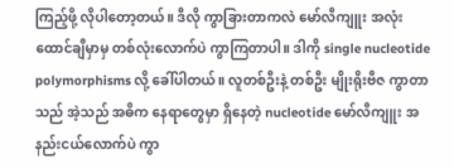ကြည့်ဖို့ လိုပါတော့တယ်။ ဒီလို ကွာခြားတာကလဲ မော်လီကျူး အလုံး ထောင်ချီမှာမှ တစ်လုံးလောက်ပဲ ကွာကြတာပါ။ ဒါကို single nucleotide polymorphisms လို့ ခေါ်ပါတယ်။ လူတစ်ဦးနဲ့ တစ်ဦး မျိုးရိုးဗီဇ ကွာတာသည် အဲ့သည် အဓိက နေရာတွေမှာ ရှိနေတဲ့ nucleotide မော်လီကျူး အနည်းငယ်လောက်ပဲ ကွာ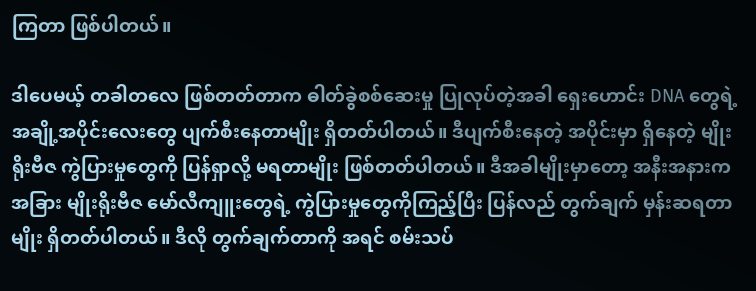ကြတာ ဖြစ်ပါတယ်။

ဒါပေမယ့် တခါတလေ ဖြစ်တတ်တာက ဓါတ်ခွဲစစ်ဆေးမှု ပြုလုပ်တဲ့အခါ ရှေးဟောင်း DNA တွေရဲ့ အချို့အပိုင်းလေးတွေ ပျက်စီးနေတာမျိုး ရှိတတ်ပါတယ်။ ဒီပျက်စီးနေတဲ့ အပိုင်းမှာ ရှိနေတဲ့ မျိုးရိုးဗီဇ ကွဲပြားမှုတွေကို ပြန်ရှာလို့ မရတာမျိုး ဖြစ်တတ်ပါတယ်။ ဒီအခါမျိုးမှာတော့ အနီးအနားက အခြား မျိုးရိုးဗီဇ မော်လီကျူးတွေရဲ့ ကွဲပြားမှုတွေကိုကြည့်ပြီး ပြန်လည် တွက်ချက် မှန်းဆရတာမျိုး ရှိတတ်ပါတယ်။ ဒီလို တွက်ချက်တာကို အရင် စမ်းသပ်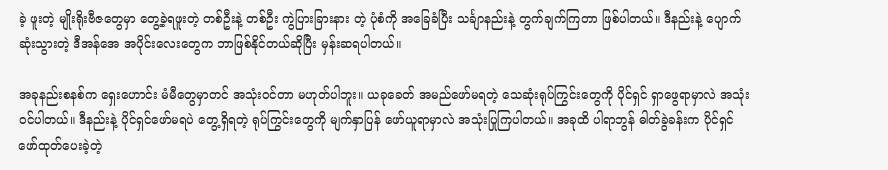ခဲ့ ဖူးတဲ့ မျိုးရိုးဗီဇတွေမှာ တွေ့ခဲ့ရဖူးတဲ့ တစ်ဦးနဲ့ တစ်ဦး ကွဲပြားခြားနား တဲ့ ပုံစံကို အခြေခံပြီး သင်္ချာနည်းနဲ့ တွက်ချက်ကြတာ ဖြစ်ပါတယ်။ ဒီနည်းနဲ့ ပျောက်ဆုံးသွားတဲ့ ဒီအန်အေ အပိုင်းလေးတွေက ဘာဖြစ်နိုင်တယ်ဆိုပြီး မှန်းဆရပါတယ်။

အခုနည်းစနစ်က ရှေးဟောင်း မံမီတွေမှာတင် အသုံးဝင်တာ မဟုတ်ပါဘူး။ ယခုခေတ် အမည်ဖော်မရတဲ့ သေဆုံးရုပ်ကြွင်းတွေကို ပိုင်ရှင် ရှာဖွေရာမှာလဲ အသုံးဝင်ပါတယ်။ ဒီနည်းနဲ့ ပိုင်ရှင်ဖော်မရပဲ တွေ့ရှိရတဲ့ ရုပ်ကြွင်းတွေကို မျက်နှာပြန် ဖော်ယူရာမှာလဲ အသုံးပြုကြပါတယ်။ အခုထိ ပါရာဘွန် ဓါတ်ခွဲခန်းက ပိုင်ရှင်ဖော်ထုတ်ပေးခဲ့တဲ့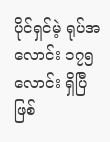ပိုင်ရှင်မဲ့ ရုပ်အလောင်း ၁၇၅ လောင်း ရှိပြီဖြစ်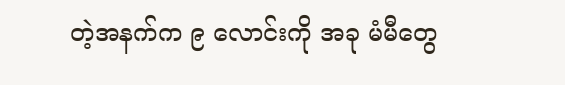တဲ့အနက်က ၉ လောင်းကို အခု မံမီတွေ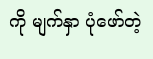ကို မျက်နှာ ပုံဖော်တဲ့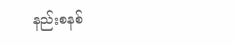နည်းစနစ်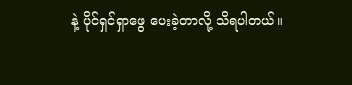နဲ့ ပိုင်ရှင်ရှာဖွေ ပေးခဲ့တာလို့ သိရပါတယ်။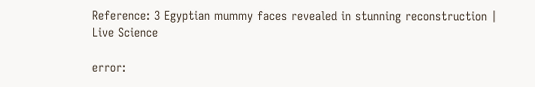Reference: 3 Egyptian mummy faces revealed in stunning reconstruction | Live Science

error: